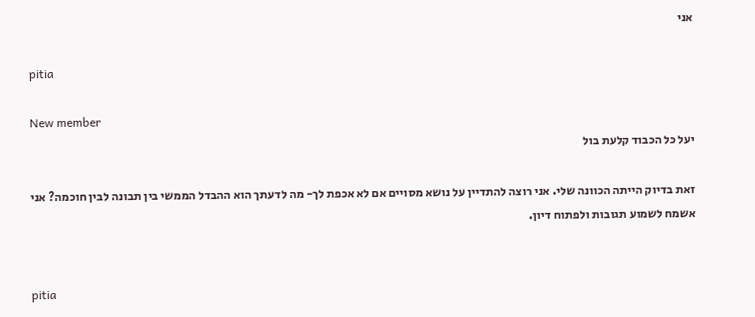אני

pitia

New member
יעל כל הכבוד קלעת בול

זאת בדיוק הייתה הכוונה שלי. אני רוצה להתדיין על נושא מסויים אם לא אכפת לך- מה לדעתך הוא ההבדל הממשי בין תבונה לבין חוכמה? אני אשמח לשמוע תגובות ולפתוח דיון.


pitia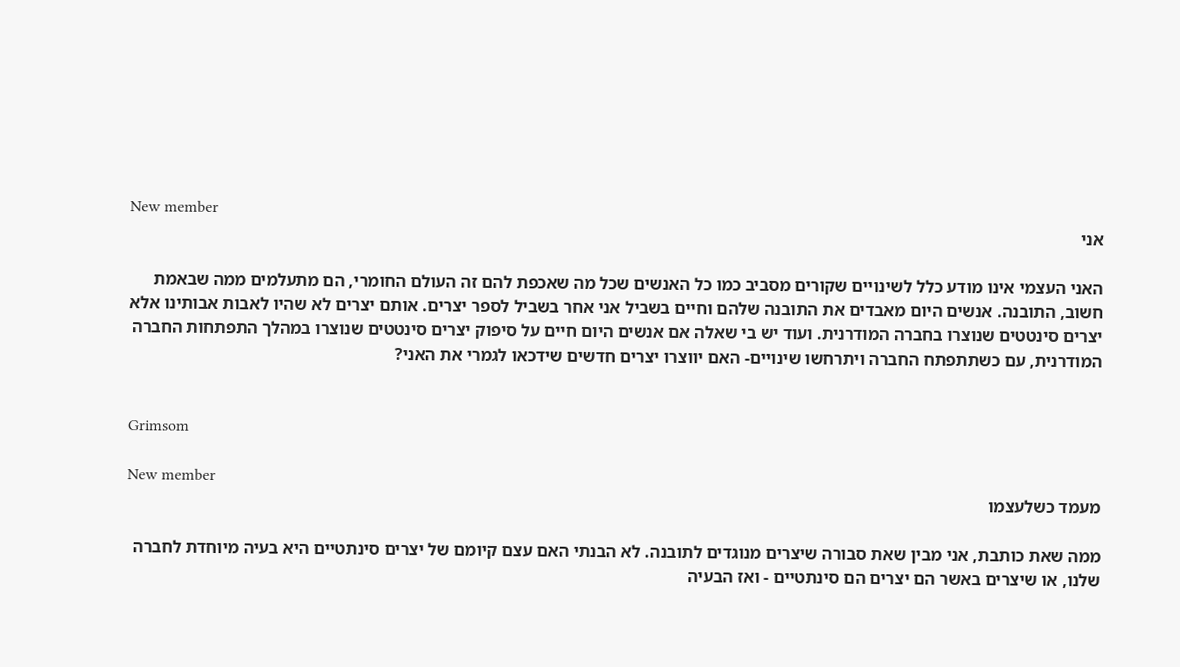New member
אני

האני העצמי אינו מודע כלל לשינויים שקורים מסביב כמו כל האנשים שכל מה שאכפת להם זה העולם החומרי, הם מתעלמים ממה שבאמת חשוב, התובנה. אנשים היום מאבדים את התובנה שלהם וחיים בשביל אני אחר בשביל לספר יצרים. אותם יצרים לא שהיו לאבות אבותינו אלא יצרים סינטטים שנוצרו בחברה המודרנית. ועוד יש בי שאלה אם אנשים היום חיים על סיפוק יצרים סינטטים שנוצרו במהלך התפתחות החברה המודרנית, עם כשתתפתח החברה ויתרחשו שינויים- האם יווצרו יצרים חדשים שידכאו לגמרי את האני?


Grimsom

New member
מעמד כשלעצמו

ממה שאת כותבת, אני מבין שאת סבורה שיצרים מנוגדים לתובנה. לא הבנתי האם עצם קיומם של יצרים סינתטיים היא בעיה מיוחדת לחברה שלנו, או שיצרים באשר הם יצרים הם סינתטיים - ואז הבעיה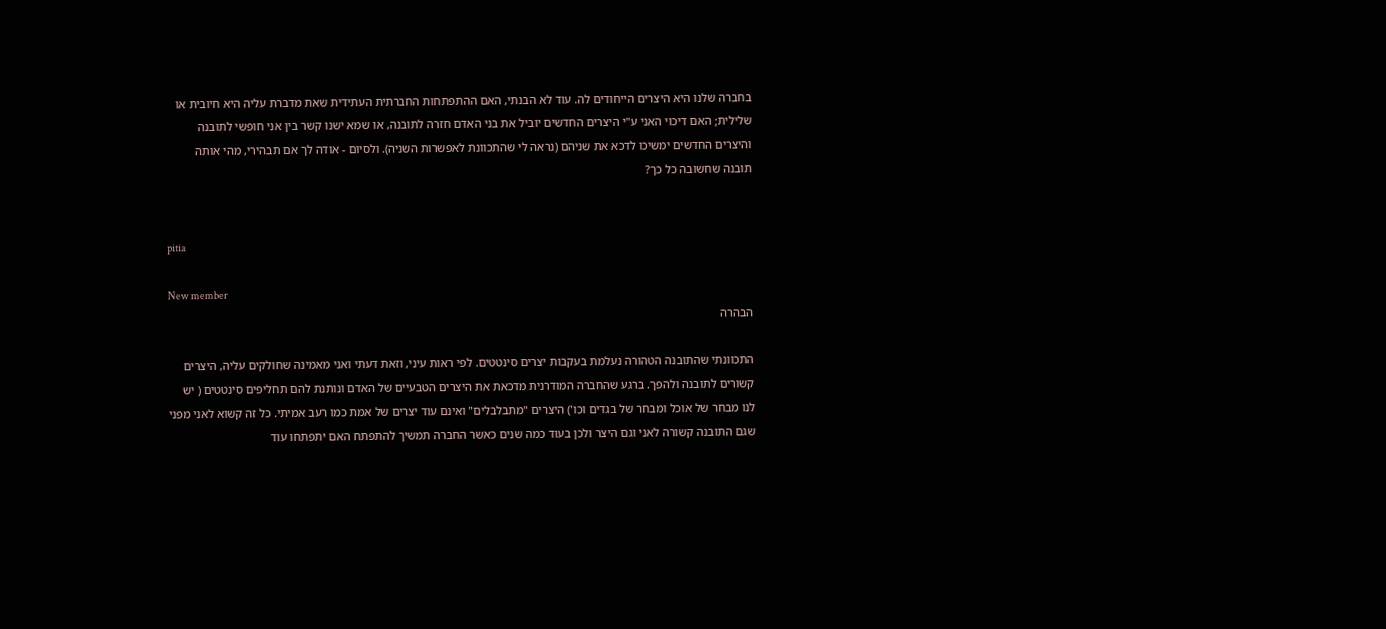בחברה שלנו היא היצרים הייחודים לה. עוד לא הבנתי, האם ההתפתחות החברתית העתידית שאת מדברת עליה היא חיובית או שלילית; האם דיכוי האני ע"י היצרים החדשים יוביל את בני האדם חזרה לתובנה, או שמא ישנו קשר בין אני חופשי לתובנה והיצרים החדשים ימשיכו לדכא את שניהם (נראה לי שהתכוונת לאפשרות השניה). ולסיום - אודה לך אם תבהירי, מהי אותה תובנה שחשובה כל כך?


pitia

New member
הבהרה

התכוונתי שהתובנה הטהורה נעלמת בעקבות יצרים סינטטים. לפי ראות עיני, וזאת דעתי ואני מאמינה שחולקים עליה, היצרים קשורים לתובנה ולהפך. ברגע שהחברה המודרנית מדכאת את היצרים הטבעיים של האדם ונותנת להם תחליפים סינטטים ( יש לנו מבחר של אוכל ומבחר של בגדים וכו') היצרים "מתבלבלים" ואינם עוד יצרים של אמת כמו רעב אמיתי. כל זה קשוא לאני מפני שגם התובנה קשורה לאני וגם היצר ולכן בעוד כמה שנים כאשר החברה תמשיך להתפתח האם יתפתחו עוד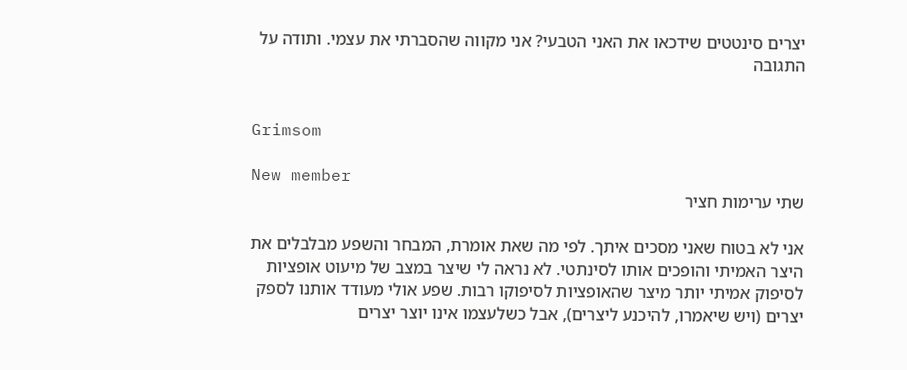יצרים סינטטים שידכאו את האני הטבעי? אני מקווה שהסברתי את עצמי. ותודה על התגובה


Grimsom

New member
שתי ערימות חציר

אני לא בטוח שאני מסכים איתך. לפי מה שאת אומרת, המבחר והשפע מבלבלים את היצר האמיתי והופכים אותו לסינתטי. לא נראה לי שיצר במצב של מיעוט אופציות לסיפוק אמיתי יותר מיצר שהאופציות לסיפוקו רבות. שפע אולי מעודד אותנו לספק יצרים (ויש שיאמרו, להיכנע ליצרים), אבל כשלעצמו אינו יוצר יצרים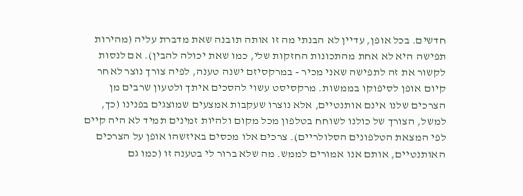חדשים. בכל אופן, עדיין לא הבנתי מה זו אותה תובנה שאת מדברת עליה (מהירות תפישה היא לא אחת מהתכונות החזקות שלי, כמו שאת יכולה להבין). אם לנסות לקשור את זה לתפישה שאני מכיר - במרקסיזם ישנה טענה, לפיה צורך נוצר לאחר קיום אופן לסיפוקו בממשות. מרקסיסט עשוי להסכים איתך ולטעון שרבים מן הצרכים שלנו אינם אותנטיים, אלא נוצרו שעקבות אמצעים שמוצגים בפנינו (כך, למשל, הצורך של כולנו לשוחח בטלפון מכל מקום ולהיות זמינים תמיד לא היה קיים לפי המצאת הטלפונים הסלולריים). צרכים אלו מכסים באיזשהו אופן על הצרכים האותנטיים, אותם אנו אמורים לממש. מה שלא ברור לי בטענה זו (כמו גם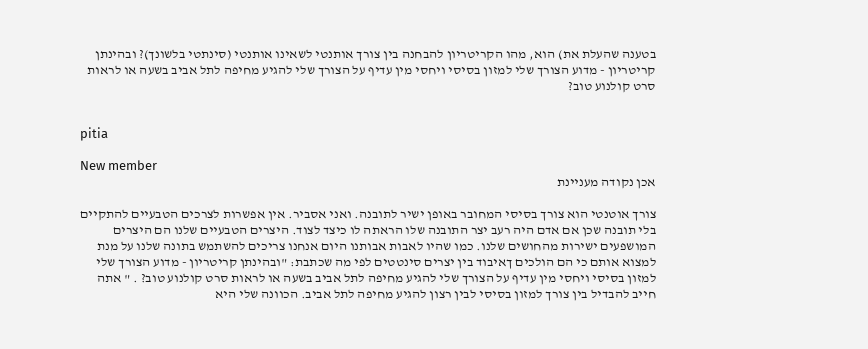בטענה שהעלת את) הוא, מהו הקריטריון להבחנה בין צורך אותנטי לשאינו אותנטי (סינתטי בלשונך)? ובהינתן קריטריון - מדוע הצורך שלי למזון בסיסי ויחסי מין עדיף על הצורך שלי להגיע מחיפה לתל אביב בשעה או לראות סרט קולנוע טוב?


pitia

New member
אכן נקודה מעניינת

צורך אוטנטי הוא צורך בסיסי המחובר באופן ישיר לתובנה. ואני אסביר. אין אפשרות לצרכים הטבעיים להתקיים בלי תובנה שכן אם אדם היה רעב יצר התובנה שלו הראתה לו כיצד לצוד. היצרים הטבעיים שלנו הם היצרים המושפעים ישירות מהחושים שלנו. כמו שהיו לאבות אבותנו היום אנחנו צריכים להשתמש בתונה שלנו על מנת למצוא אותם כי הם הולכים ךאיבוד בין יצרים סינטטים לפי מה שכתבת: "ובהינתן קריטריון - מדוע הצורך שלי למזון בסיסי ויחסי מין עדיף על הצורך שלי להגיע מחיפה לתל אביב בשעה או לראות סרט קולנוע טוב? . " אתה חייב להבדיל בין צורך למזון בסיסי לבין רצון להגיע מחיפה לתל אביב. הכוונה שלי היא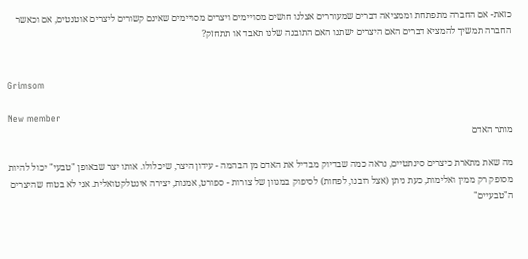כזאת- אם החברה מתפתחת וממציאה דברים שמעוררים אצלנו חושים מסויימים ויצרים מסויימים שאינם קשורים ליצרים אוטנטים, אם וכאשר החברה תמשיך להמציא דברים האם היצרים ישתנו האם התובנה שלנו תאבד או תתחזק?


Grimsom

New member
מותר האדם

מה שאת מתארת כיצרים סינתטיים, נראה כמה שבדיוק מבדיל את האדם מן הבהמה - עידון היצר, שיכלולו. אותו יצר שבאופן "טבעי" יכול להיות מסופק רק ממין ואלימות, כעת ניתן (אצל רובנו, לפחות) לסיפוק במגוון של צורות - ספורט, אמנות, יצירה אינטלקטואלית. אני לא בטוח שהיצרים ה"טבעיים"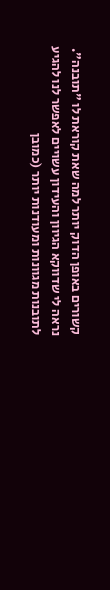קשורים באופן הדוק יותר למה שאת קוראת לו "תובנה". נראה לי שדווקא הגיוון והעידון עשויים לאפשר לנו להגיע לתובנות מגוונות ומעודנות יותר (כמובן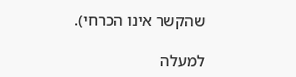שהקשר אינו הכרחי).

למעלה